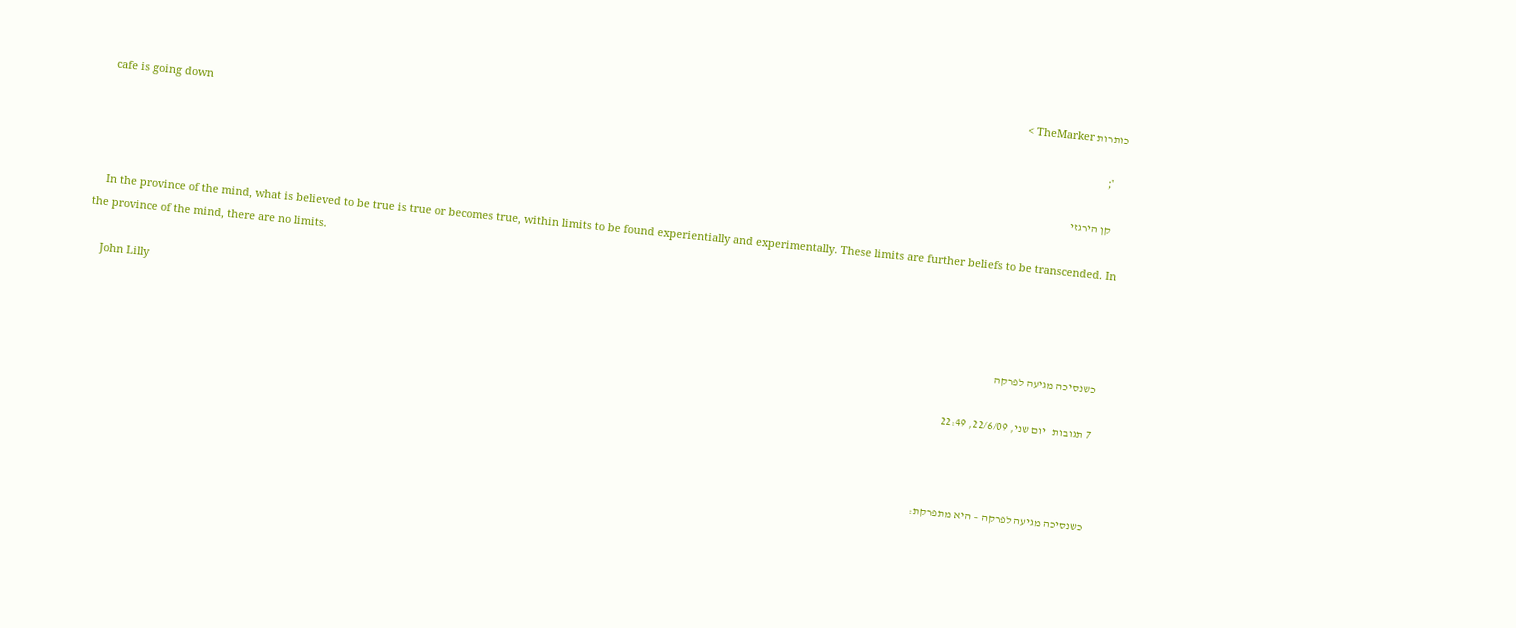כותרות TheMarker >
    cafe is going down
    ';

    קן הירגזי

    In the province of the mind, what is believed to be true is true or becomes true, within limits to be found experientially and experimentally. These limits are further beliefs to be transcended. In the province of the mind, there are no limits.

    John Lilly

    כשנסיכה מגיעה לפרקה

    7 תגובות   יום שני, 22/6/09, 22:49



    כשנסיכה מגיעה לפרקה – היא מתפרקת: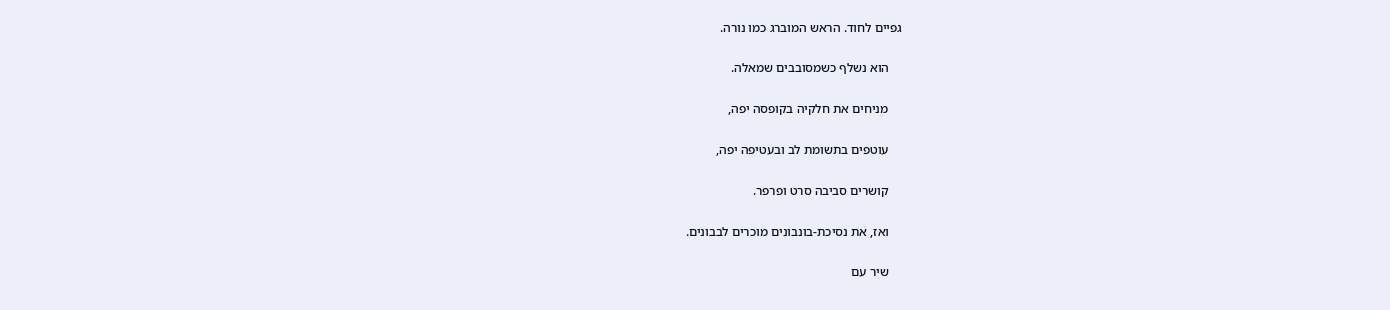גפיים לחוד. הראש המוברג כמו נורה.

    הוא נשלף כשמסובבים שמאלה.

    מניחים את חלקיה בקופסה יפה,

    עוטפים בתשומת לב ובעטיפה יפה,

    קושרים סביבה סרט ופרפר.

    ואז, את נסיכת-בונבונים מוכרים לבבונים.

    שיר עם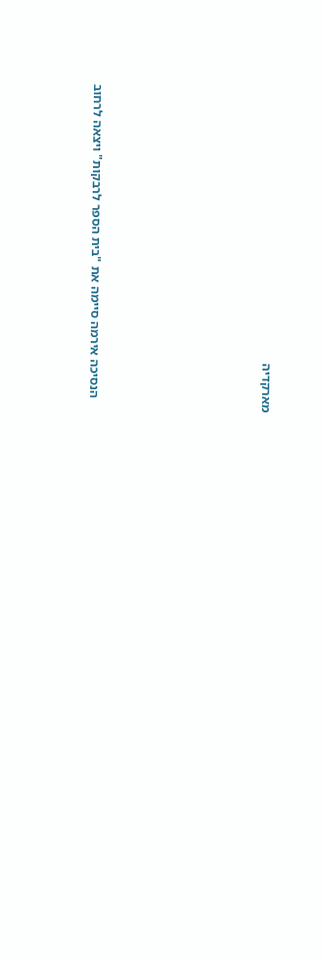מארקדיה











    הנסיכה אירמה סיימה את "בית הספר לרבקות" ויצאה לרחוב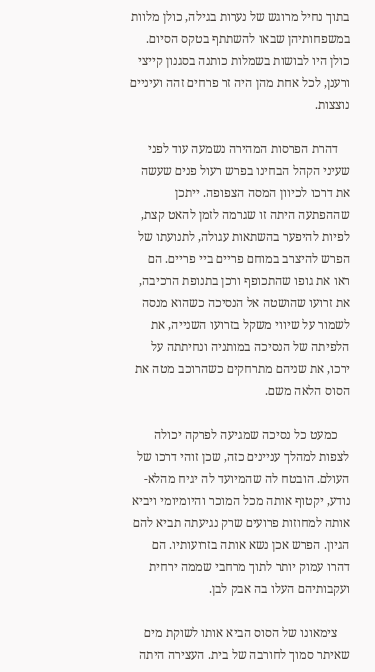בתוך נחיל מרוגש של נערות בגילה, כולן מלוות במשפחותיהן שבאו להשתתף בטקס הסיום. כולן היו לבושות בשמלות כותנה בסגנון קייצי ורענן, לכל אחת מהן היה זר פרחים זהה ועיניים נוצצות.

    דהרת הפרסות המהירה נשמעה עוד לפני שעיני הקהל הבחינו בפרש רעול פנים שעשה את דרכו לכיוון המסה הצפופה. ייתכן שההפתעה היתה זו שגרמה לזמן להאט קצת, לפיות להיפער בהשתאות עגולה, לתנועתו של הפרש להיצרב במוחם פריים ביי פריים. הם ראו את גופו שהתכופף ורכן בתנופת הרכיבה, את זרועו שהושטה אל הנסיכה כשהוא מנסה לשמור על שיווי משקל בזרועו השנייה, את הלפיתה של הנסיכה במותניה ונחיתתה על ירכו, את שניהם מתרחקים כשהרוכב מטה את הסוס הלאה משם.

    כמעט כל נסיכה שמגיעה לפרקה יכולה לצפות למהלך עניינים כזה, שכן זוהי דרכו של העולם. הובטח לה שהמיועד לה יגיח מהלא-נודע, יקטוף אותה מכל המוכר והיומיומי ויביא אותה למחוזות פרועים שרק נגיעתה תביא להם הגיון. הפרש אכן נשא אותה בזרועותיו. הם דהרו עמוק יותר לתוך מרחבי שממה ירחית ועקבותיהם העלו בה אבק לבן.

    צימאונו של הסוס הביא אותו לשוקת מים שאיתר סמוך לחורבה של בית. העצירה היתה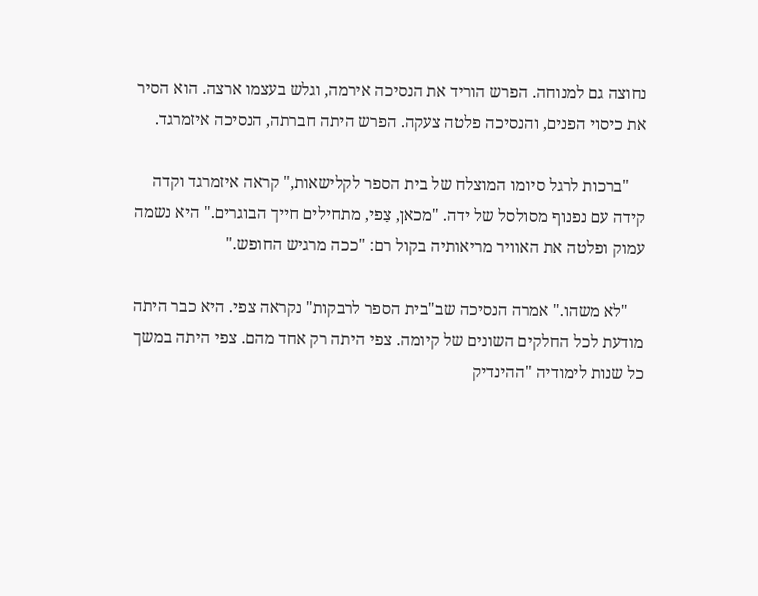נחוצה גם למנוחה. הפרש הוריד את הנסיכה אירמה, וגלש בעצמו ארצה. הוא הסיר את כיסוי הפנים, והנסיכה פלטה צעקה. הפרש היתה חברתה, הנסיכה איזמרגד.

    "ברכות לרגל סיומו המוצלח של בית הספר לקלישאות," קראה איזמרגד וקדה קידה עם נפנוף מסולסל של ידה. "מכאן, צַפי, מתחילים חייך הבוגרים." היא נשמה עמוק ופלטה את האוויר מריאותיה בקול רם: "ככה מרגיש החופש."

    "לא משהו." אמרה הנסיכה שב"בית הספר לרבקות" נקראה צפי. היא כבר היתה מודעת לכל החלקים השונים של קיומה. צפי היתה רק אחד מהם. צפי היתה במשך כל שנות לימודיה "ההינדיק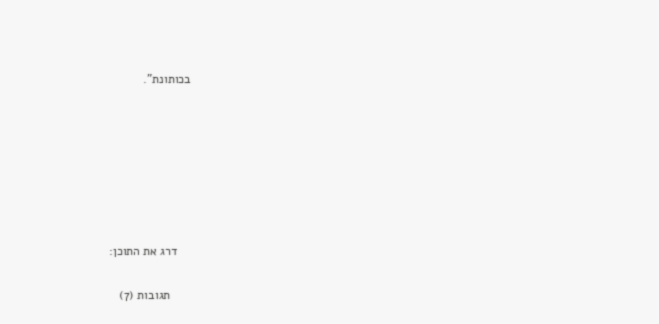בכותונת".







    דרג את התוכן:

      תגובות (7)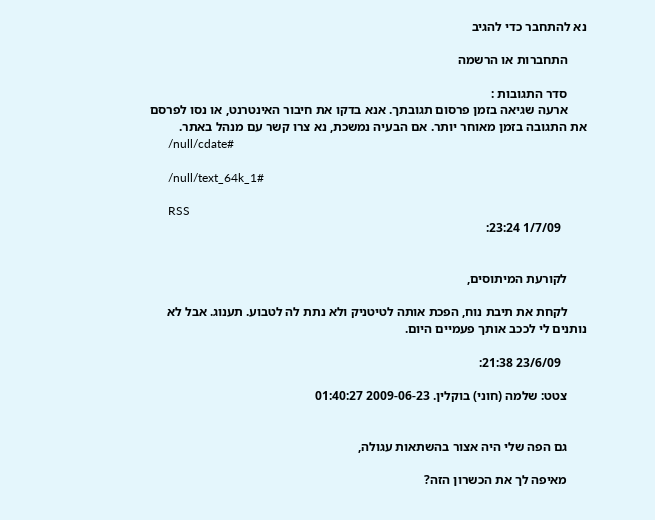נא להתחבר כדי להגיב

      התחברות או הרשמה

      סדר התגובות :
      ארעה שגיאה בזמן פרסום תגובתך. אנא בדקו את חיבור האינטרנט, או נסו לפרסם את התגובה בזמן מאוחר יותר. אם הבעיה נמשכת, נא צרו קשר עם מנהל באתר.
      /null/cdate#

      /null/text_64k_1#

      RSS
        1/7/09 23:24:


      לקורעת המיתוסים,

      לקחת את תיבת נוח, הפכת אותה לטיטניק ולא נתת לה לטבוע. תענוג. אבל לא נותנים לי לככב אותך פעמיים היום.

        23/6/09 21:38:

      צטט: שלמה (חוני) בוקלין. 2009-06-23 01:40:27


      גם הפה שלי היה אצור בהשתאות עגולה,

      מאיפה לך את הכשרון הזה?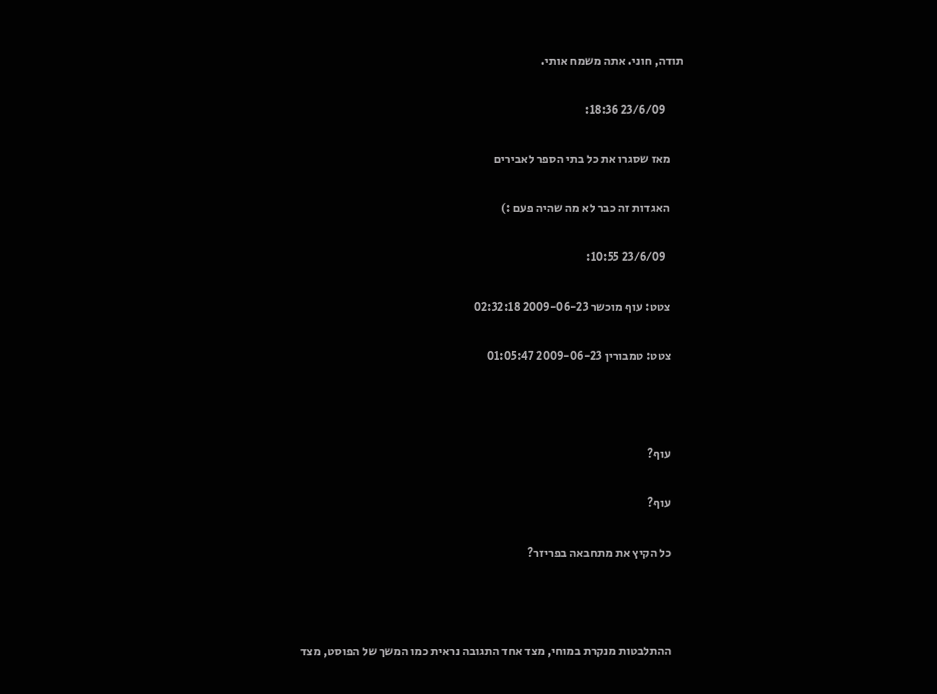תודה, חוני. אתה משמח אותי.

        23/6/09 18:36:

      מאז שסגרו את כל בתי הספר לאבירים

      האגדות זה כבר לא מה שהיה פעם :)

        23/6/09 10:55:

      צטט: עוף מוכשר 2009-06-23 02:32:18

      צטט: טמבורין 2009-06-23 01:05:47



      עוף?

      עוף?

      כל הקיץ את מתחבאה בפריזר?



      ההתלבטות מנקרת במוחי, מצד אחד התגובה נראית כמו המשך של הפוסט, מצד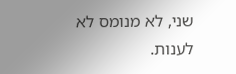שני, לא מנומס לא לענות.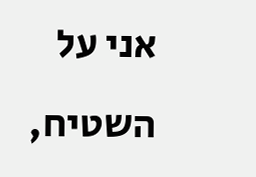אני על השטיח,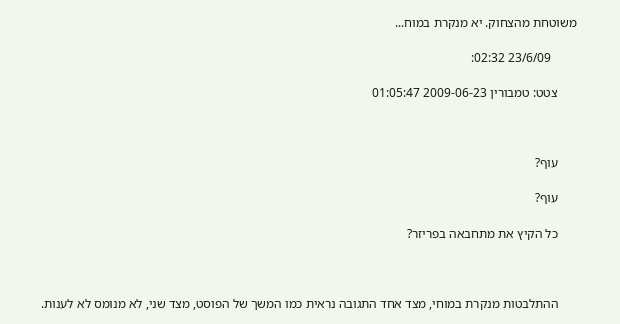משוטחת מהצחוק. יא מנקרת במוח...

        23/6/09 02:32:

      צטט: טמבורין 2009-06-23 01:05:47



      עוף?

      עוף?

      כל הקיץ את מתחבאה בפריזר?



      ההתלבטות מנקרת במוחי, מצד אחד התגובה נראית כמו המשך של הפוסט, מצד שני, לא מנומס לא לענות.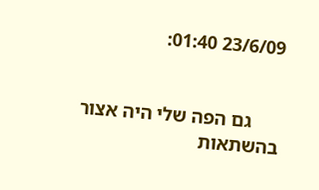23/6/09 01:40:


      גם הפה שלי היה אצור בהשתאות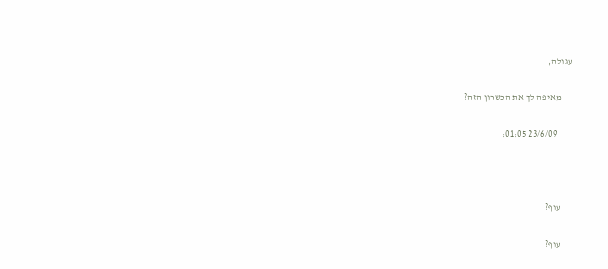עגולה,

      מאיפה לך את הכשרון הזה?

        23/6/09 01:05:



      עוף?

      עוף?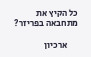כל הקיץ את מתחבאה בפריזר?

      ארכיון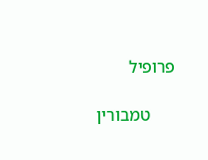פרופיל

      טמבורין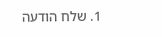1. שלח הודעה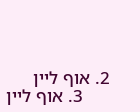2. אוף ליין
      3. אוף ליין